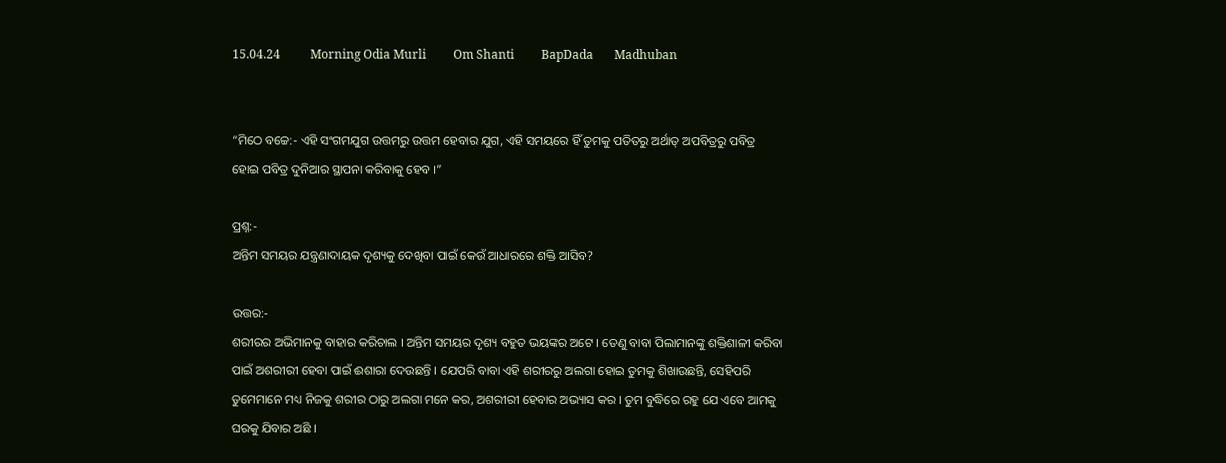15.04.24          Morning Odia Murli         Om Shanti         BapDada       Madhuban


“ମିଠେ ବଚ୍ଚେ:- ଏହି ସଂଗମଯୁଗ ଉତ୍ତମରୁ ଉତ୍ତମ ହେବାର ଯୁଗ, ଏହି ସମୟରେ ହିଁ ତୁମକୁ ପତିତରୁ ଅର୍ଥାତ୍ ଅପବିତ୍ରରୁ ପବିତ୍ର ହୋଇ ପବିତ୍ର ଦୁନିଆର ସ୍ଥାପନା କରିବାକୁ ହେବ ।”

ପ୍ରଶ୍ନ:-
ଅନ୍ତିମ ସମୟର ଯନ୍ତ୍ରଣାଦାୟକ ଦୃଶ୍ୟକୁ ଦେଖିବା ପାଇଁ କେଉଁ ଆଧାରରେ ଶକ୍ତି ଆସିବ?

ଉତ୍ତର:-
ଶରୀରର ଅଭିମାନକୁ ବାହାର କରିଚାଲ । ଅନ୍ତିମ ସମୟର ଦୃଶ୍ୟ ବହୁତ ଭୟଙ୍କର ଅଟେ । ତେଣୁ ବାବା ପିଲାମାନଙ୍କୁ ଶକ୍ତିଶାଳୀ କରିବା ପାଇଁ ଅଶରୀରୀ ହେବା ପାଇଁ ଈଶାରା ଦେଉଛନ୍ତି । ଯେପରି ବାବା ଏହି ଶରୀରରୁ ଅଲଗା ହୋଇ ତୁମକୁ ଶିଖାଉଛନ୍ତି, ସେହିପରି ତୁମେମାନେ ମଧ୍ୟ ନିଜକୁ ଶରୀର ଠାରୁ ଅଲଗା ମନେ କର, ଅଶରୀରୀ ହେବାର ଅଭ୍ୟାସ କର । ତୁମ ବୁଦ୍ଧିରେ ରହୁ ଯେ ଏବେ ଆମକୁ ଘରକୁ ଯିବାର ଅଛି ।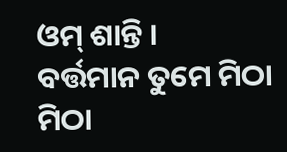ଓମ୍ ଶାନ୍ତି ।
ବର୍ତ୍ତମାନ ତୁମେ ମିଠା ମିଠା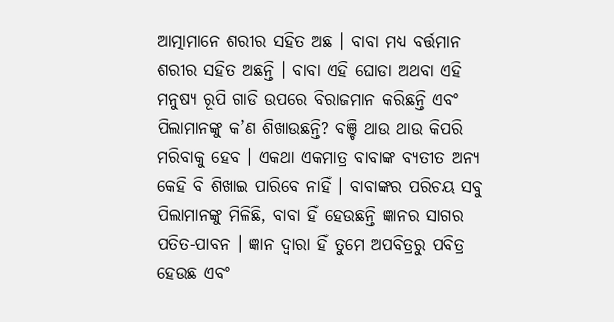ଆତ୍ମାମାନେ ଶରୀର ସହିତ ଅଛ । ବାବା ମଧ୍ୟ ବର୍ତ୍ତମାନ ଶରୀର ସହିତ ଅଛନ୍ତି । ବାବା ଏହି ଘୋଡା ଅଥବା ଏହି ମନୁଷ୍ୟ ରୂପି ଗାଡି ଉପରେ ବିରାଜମାନ କରିଛନ୍ତି ଏବଂ ପିଲାମାନଙ୍କୁ କ’ଣ ଶିଖାଉଛନ୍ତି? ବଞ୍ଚି ଥାଉ ଥାଉ କିପରି ମରିବାକୁ ହେବ । ଏକଥା ଏକମାତ୍ର ବାବାଙ୍କ ବ୍ୟତୀତ ଅନ୍ୟ କେହି ବି ଶିଖାଇ ପାରିବେ ନାହିଁ । ବାବାଙ୍କର ପରିଚୟ ସବୁ ପିଲାମାନଙ୍କୁ ମିଳିଛି, ବାବା ହିଁ ହେଉଛନ୍ତି ଜ୍ଞାନର ସାଗର ପତିତ-ପାବନ । ଜ୍ଞାନ ଦ୍ୱାରା ହିଁ ତୁମେ ଅପବିତ୍ରରୁ ପବିତ୍ର ହେଉଛ ଏବଂ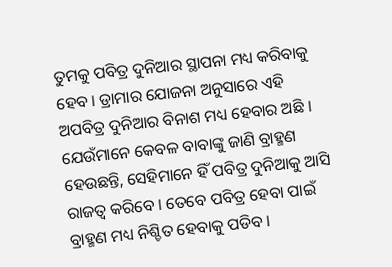ତୁମକୁ ପବିତ୍ର ଦୁନିଆର ସ୍ଥାପନା ମଧ୍ୟ କରିବାକୁ ହେବ । ଡ୍ରାମାର ଯୋଜନା ଅନୁସାରେ ଏହି ଅପବିତ୍ର ଦୁନିଆର ବିନାଶ ମଧ୍ୟ ହେବାର ଅଛି । ଯେଉଁମାନେ କେବଳ ବାବାଙ୍କୁ ଜାଣି ବ୍ରାହ୍ମଣ ହେଉଛନ୍ତି, ସେହିମାନେ ହିଁ ପବିତ୍ର ଦୁନିଆକୁ ଆସି ରାଜତ୍ୱ କରିବେ । ତେବେ ପବିତ୍ର ହେବା ପାଇଁ ବ୍ରାହ୍ମଣ ମଧ୍ୟ ନିଶ୍ଚିତ ହେବାକୁ ପଡିବ ।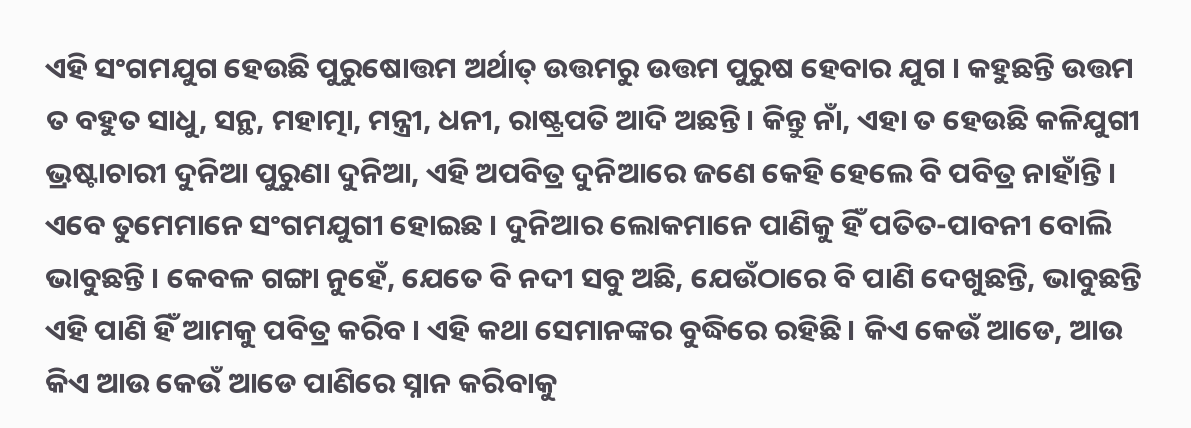ଏହି ସଂଗମଯୁଗ ହେଉଛି ପୁରୁଷୋତ୍ତମ ଅର୍ଥାତ୍ ଉତ୍ତମରୁ ଉତ୍ତମ ପୁରୁଷ ହେବାର ଯୁଗ । କହୁଛନ୍ତି ଉତ୍ତମ ତ ବହୁତ ସାଧୁ, ସନ୍ଥ, ମହାତ୍ମା, ମନ୍ତ୍ରୀ, ଧନୀ, ରାଷ୍ଟ୍ରପତି ଆଦି ଅଛନ୍ତି । କିନ୍ତୁ ନାଁ, ଏହା ତ ହେଉଛି କଳିଯୁଗୀ ଭ୍ରଷ୍ଟାଚାରୀ ଦୁନିଆ ପୁରୁଣା ଦୁନିଆ, ଏହି ଅପବିତ୍ର ଦୁନିଆରେ ଜଣେ କେହି ହେଲେ ବି ପବିତ୍ର ନାହାଁନ୍ତି । ଏବେ ତୁମେମାନେ ସଂଗମଯୁଗୀ ହୋଇଛ । ଦୁନିଆର ଲୋକମାନେ ପାଣିକୁ ହିଁ ପତିତ-ପାବନୀ ବୋଲି ଭାବୁଛନ୍ତି । କେବଳ ଗଙ୍ଗା ନୁହେଁ, ଯେତେ ବି ନଦୀ ସବୁ ଅଛି, ଯେଉଁଠାରେ ବି ପାଣି ଦେଖୁଛନ୍ତି, ଭାବୁଛନ୍ତି ଏହି ପାଣି ହିଁ ଆମକୁ ପବିତ୍ର କରିବ । ଏହି କଥା ସେମାନଙ୍କର ବୁଦ୍ଧିରେ ରହିଛି । କିଏ କେଉଁ ଆଡେ, ଆଉ କିଏ ଆଉ କେଉଁ ଆଡେ ପାଣିରେ ସ୍ନାନ କରିବାକୁ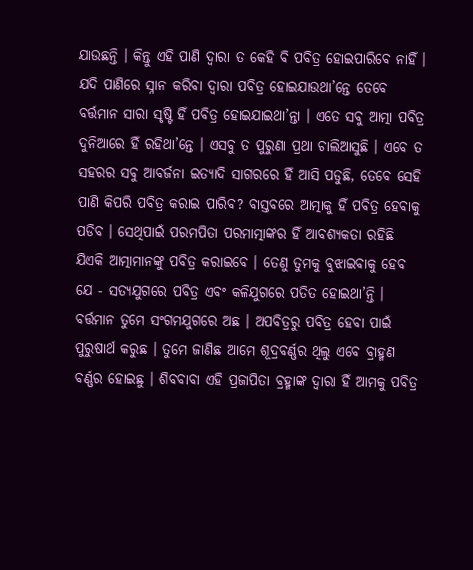ଯାଉଛନ୍ତି । କିନ୍ତୁ ଏହି ପାଣି ଦ୍ୱାରା ତ କେହି ବି ପବିତ୍ର ହୋଇପାରିବେ ନାହିଁ । ଯଦି ପାଣିରେ ସ୍ନାନ କରିବା ଦ୍ୱାରା ପବିତ୍ର ହୋଇଯାଉଥା’ନ୍ତେ ତେବେ ବର୍ତ୍ତମାନ ସାରା ସୃଷ୍ଟି ହିଁ ପବିତ୍ର ହୋଇଯାଇଥା’ନ୍ତା । ଏତେ ସବୁ ଆତ୍ମା ପବିତ୍ର ଦୁନିଆରେ ହିଁ ରହିଥା’ନ୍ତେ । ଏସବୁ ତ ପୁରୁଣା ପ୍ରଥା ଚାଲିଆସୁଛି । ଏବେ ତ ସହରର ସବୁ ଆବର୍ଜନା ଇତ୍ୟାଦି ସାଗରରେ ହିଁ ଆସି ପଡୁଛି, ତେବେ ସେହି ପାଣି କିପରି ପବିତ୍ର କରାଇ ପାରିବ? ବାସ୍ତବରେ ଆତ୍ମାକୁ ହିଁ ପବିତ୍ର ହେବାକୁ ପଡିବ । ସେଥିପାଇଁ ପରମପିତା ପରମାତ୍ମାଙ୍କର ହିଁ ଆବଶ୍ୟକତା ରହିଛି ଯିଏକି ଆତ୍ମାମାନଙ୍କୁ ପବିତ୍ର କରାଇବେ । ତେଣୁ ତୁମକୁ ବୁଝାଇବାକୁ ହେବ ଯେ - ସତ୍ୟଯୁଗରେ ପବିତ୍ର ଏବଂ କଳିଯୁଗରେ ପତିତ ହୋଇଥା’ନ୍ତି । ବର୍ତ୍ତମାନ ତୁମେ ସଂଗମଯୁଗରେ ଅଛ । ଅପବିତ୍ରରୁ ପବିତ୍ର ହେବା ପାଇଁ ପୁରୁଷାର୍ଥ କରୁଛ । ତୁମେ ଜାଣିଛ ଆମେ ଶୂଦ୍ରବର୍ଣ୍ଣର ଥିଲୁ ଏବେ ବ୍ରାହ୍ମଣ ବର୍ଣ୍ଣର ହୋଇଛୁ । ଶିବବାବା ଏହି ପ୍ରଜାପିତା ବ୍ରହ୍ମାଙ୍କ ଦ୍ୱାରା ହିଁ ଆମକୁ ପବିତ୍ର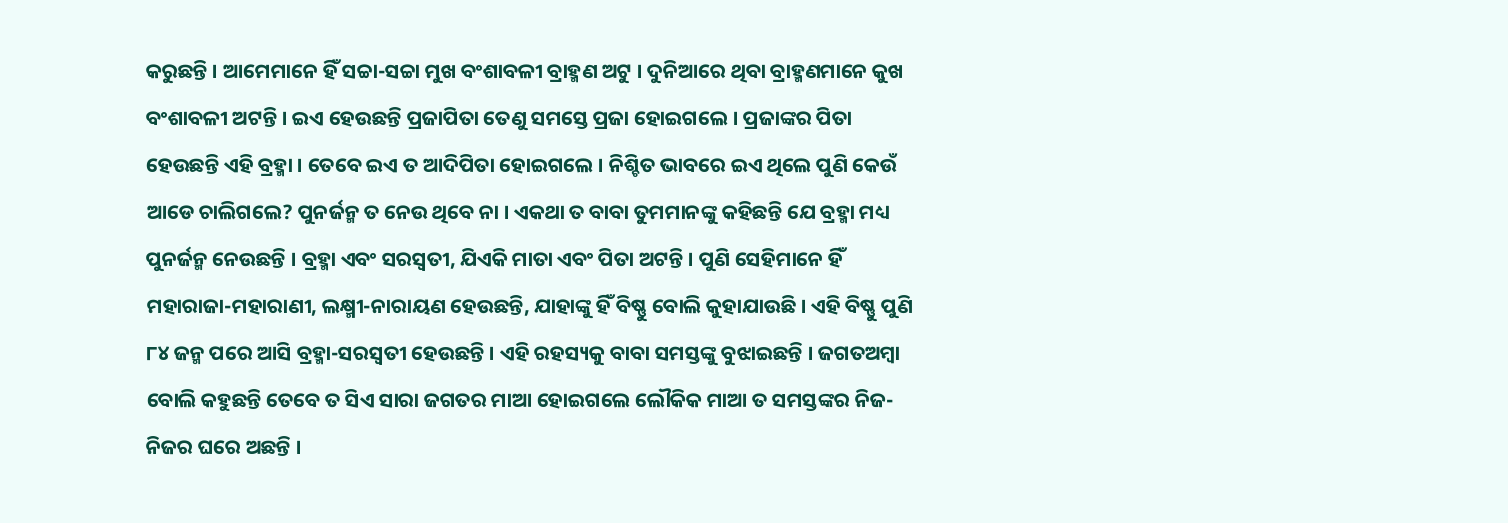କରୁଛନ୍ତି । ଆମେମାନେ ହିଁ ସଚ୍ଚା-ସଚ୍ଚା ମୁଖ ବଂଶାବଳୀ ବ୍ରାହ୍ମଣ ଅଟୁ । ଦୁନିଆରେ ଥିବା ବ୍ରାହ୍ମଣମାନେ କୁଖ ବଂଶାବଳୀ ଅଟନ୍ତି । ଇଏ ହେଉଛନ୍ତି ପ୍ରଜାପିତା ତେଣୁ ସମସ୍ତେ ପ୍ରଜା ହୋଇଗଲେ । ପ୍ରଜାଙ୍କର ପିତା ହେଉଛନ୍ତି ଏହି ବ୍ରହ୍ମା । ତେବେ ଇଏ ତ ଆଦିପିତା ହୋଇଗଲେ । ନିଶ୍ଚିତ ଭାବରେ ଇଏ ଥିଲେ ପୁଣି କେଉଁ ଆଡେ ଚାଲିଗଲେ? ପୁନର୍ଜନ୍ମ ତ ନେଉ ଥିବେ ନା । ଏକଥା ତ ବାବା ତୁମମାନଙ୍କୁ କହିଛନ୍ତି ଯେ ବ୍ରହ୍ମା ମଧ୍ୟ ପୁନର୍ଜନ୍ମ ନେଉଛନ୍ତି । ବ୍ରହ୍ମା ଏବଂ ସରସ୍ୱତୀ, ଯିଏକି ମାତା ଏବଂ ପିତା ଅଟନ୍ତି । ପୁଣି ସେହିମାନେ ହିଁ ମହାରାଜା-ମହାରାଣୀ, ଲକ୍ଷ୍ମୀ-ନାରାୟଣ ହେଉଛନ୍ତି, ଯାହାଙ୍କୁ ହିଁ ବିଷ୍ଣୁ ବୋଲି କୁହାଯାଉଛି । ଏହି ବିଷ୍ଣୁ ପୁଣି ୮୪ ଜନ୍ମ ପରେ ଆସି ବ୍ରହ୍ମା-ସରସ୍ୱତୀ ହେଉଛନ୍ତି । ଏହି ରହସ୍ୟକୁ ବାବା ସମସ୍ତଙ୍କୁ ବୁଝାଇଛନ୍ତି । ଜଗତଅମ୍ବା ବୋଲି କହୁଛନ୍ତି ତେବେ ତ ସିଏ ସାରା ଜଗତର ମାଆ ହୋଇଗଲେ ଲୌକିକ ମାଆ ତ ସମସ୍ତଙ୍କର ନିଜ-ନିଜର ଘରେ ଅଛନ୍ତି ।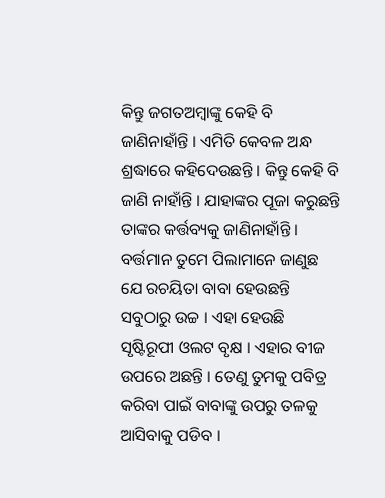କିନ୍ତୁ ଜଗତଅମ୍ବାଙ୍କୁ କେହି ବି ଜାଣିନାହାଁନ୍ତି । ଏମିତି କେବଳ ଅନ୍ଧ ଶ୍ରଦ୍ଧାରେ କହିଦେଉଛନ୍ତି । କିନ୍ତୁ କେହି ବି ଜାଣି ନାହାଁନ୍ତି । ଯାହାଙ୍କର ପୂଜା କରୁଛନ୍ତି ତାଙ୍କର କର୍ତ୍ତବ୍ୟକୁ ଜାଣିନାହାଁନ୍ତି । ବର୍ତ୍ତମାନ ତୁମେ ପିଲାମାନେ ଜାଣୁଛ ଯେ ରଚୟିତା ବାବା ହେଉଛନ୍ତି ସବୁଠାରୁ ଉଚ୍ଚ । ଏହା ହେଉଛି ସୃଷ୍ଟିରୂପୀ ଓଲଟ ବୃକ୍ଷ । ଏହାର ବୀଜ ଉପରେ ଅଛନ୍ତି । ତେଣୁ ତୁମକୁ ପବିତ୍ର କରିବା ପାଇଁ ବାବାଙ୍କୁ ଉପରୁ ତଳକୁ ଆସିବାକୁ ପଡିବ ।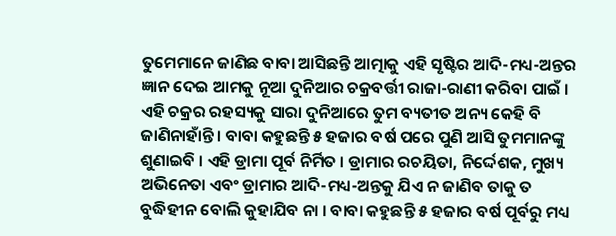ତୁମେମାନେ ଜାଣିଛ ବାବା ଆସିଛନ୍ତି ଆତ୍ମାକୁ ଏହି ସୃଷ୍ଟିର ଆଦି-ମଧ୍ୟ-ଅନ୍ତର ଜ୍ଞାନ ଦେଇ ଆମକୁ ନୂଆ ଦୁନିଆର ଚକ୍ରବର୍ତ୍ତୀ ରାଜା-ରାଣୀ କରିବା ପାଇଁ । ଏହି ଚକ୍ରର ରହସ୍ୟକୁ ସାରା ଦୁନିଆରେ ତୁମ ବ୍ୟତୀତ ଅନ୍ୟ କେହି ବି ଜାଣିନାହାଁନ୍ତି । ବାବା କହୁଛନ୍ତି ୫ ହଜାର ବର୍ଷ ପରେ ପୁଣି ଆସି ତୁମମାନଙ୍କୁ ଶୁଣାଇବି । ଏହି ଡ୍ରାମା ପୂର୍ବ ନିର୍ମିତ । ଡ୍ରାମାର ରଚୟିତା, ନିର୍ଦ୍ଦେଶକ, ମୁଖ୍ୟ ଅଭିନେତା ଏବଂ ଡ୍ରାମାର ଆଦି-ମଧ୍ୟ-ଅନ୍ତକୁ ଯିଏ ନ ଜାଣିବ ତାକୁ ତ ବୁଦ୍ଧିହୀନ ବୋଲି କୁହାଯିବ ନା । ବାବା କହୁଛନ୍ତି ୫ ହଜାର ବର୍ଷ ପୂର୍ବରୁ ମଧ୍ୟ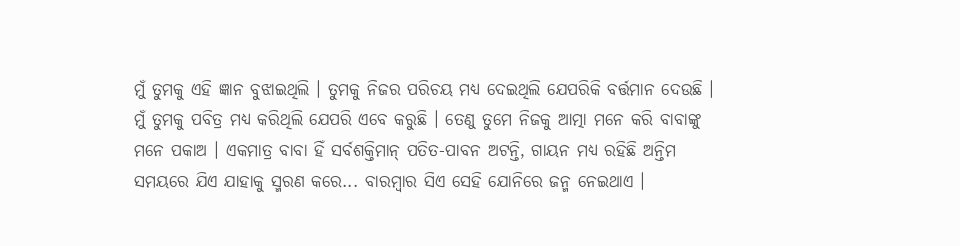ମୁଁ ତୁମକୁ ଏହି ଜ୍ଞାନ ବୁଝାଇଥିଲି । ତୁମକୁ ନିଜର ପରିଚୟ ମଧ୍ୟ ଦେଇଥିଲି ଯେପରିକି ବର୍ତ୍ତମାନ ଦେଉଛି । ମୁଁ ତୁମକୁ ପବିତ୍ର ମଧ୍ୟ କରିଥିଲି ଯେପରି ଏବେ କରୁଛି । ତେଣୁ ତୁମେ ନିଜକୁ ଆତ୍ମା ମନେ କରି ବାବାଙ୍କୁ ମନେ ପକାଅ । ଏକମାତ୍ର ବାବା ହିଁ ସର୍ବଶକ୍ତିମାନ୍ ପତିତ-ପାବନ ଅଟନ୍ତି, ଗାୟନ ମଧ୍ୟ ରହିଛି ଅନ୍ତିମ ସମୟରେ ଯିଏ ଯାହାକୁ ସ୍ମରଣ କରେ... ବାରମ୍ବାର ସିଏ ସେହି ଯୋନିରେ ଜନ୍ମ ନେଇଥାଏ ।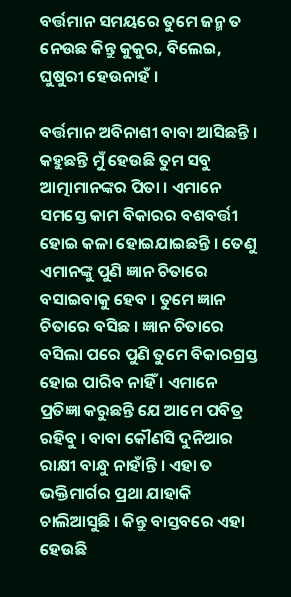ବର୍ତ୍ତମାନ ସମୟରେ ତୁମେ ଜନ୍ମ ତ ନେଉଛ କିନ୍ତୁ କୁକୁର, ବିଲେଇ, ଘୁଷୁରୀ ହେଉନାହଁ ।

ବର୍ତ୍ତମାନ ଅବିନାଶୀ ବାବା ଆସିଛନ୍ତି । କହୁଛନ୍ତି ମୁଁ ହେଉଛି ତୁମ ସବୁ ଆତ୍ମାମାନଙ୍କର ପିତା । ଏମାନେ ସମସ୍ତେ କାମ ବିକାରର ବଶବର୍ତ୍ତୀ ହୋଇ କଳା ହୋଇଯାଇଛନ୍ତି । ତେଣୁ ଏମାନଙ୍କୁ ପୁଣି ଜ୍ଞାନ ଚିତାରେ ବସାଇବାକୁ ହେବ । ତୁମେ ଜ୍ଞାନ ଚିତାରେ ବସିଛ । ଜ୍ଞାନ ଚିତାରେ ବସିଲା ପରେ ପୁଣି ତୁମେ ବିକାରଗ୍ରସ୍ତ ହୋଇ ପାରିବ ନାହିଁ । ଏମାନେ ପ୍ରତିଜ୍ଞା କରୁଛନ୍ତି ଯେ ଆମେ ପବିତ୍ର ରହିବୁ । ବାବା କୌଣସି ଦୁନିଆର ରାକ୍ଷୀ ବାନ୍ଧୁ ନାହାଁନ୍ତି । ଏହା ତ ଭକ୍ତିମାର୍ଗର ପ୍ରଥା ଯାହାକି ଚାଲିଆସୁଛି । କିନ୍ତୁ ବାସ୍ତବରେ ଏହା ହେଉଛି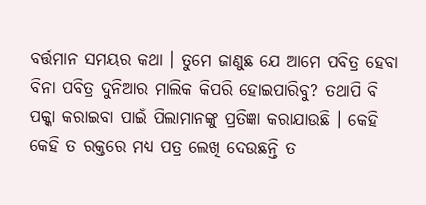ବର୍ତ୍ତମାନ ସମୟର କଥା । ତୁମେ ଜାଣୁଛ ଯେ ଆମେ ପବିତ୍ର ହେବା ବିନା ପବିତ୍ର ଦୁନିଆର ମାଲିକ କିପରି ହୋଇପାରିବୁ? ତଥାପି ବି ପକ୍କା କରାଇବା ପାଇଁ ପିଲାମାନଙ୍କୁ ପ୍ରତିଜ୍ଞା କରାଯାଉଛି । କେହି କେହି ତ ରକ୍ତରେ ମଧ୍ୟ ପତ୍ର ଲେଖି ଦେଉଛନ୍ତି ତ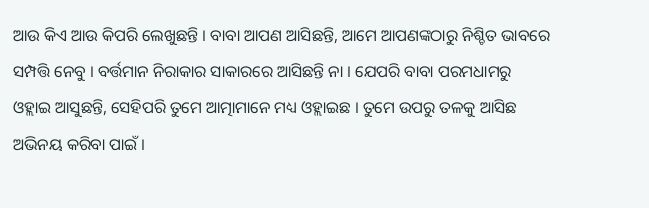ଆଉ କିଏ ଆଉ କିପରି ଲେଖୁଛନ୍ତି । ବାବା ଆପଣ ଆସିଛନ୍ତି, ଆମେ ଆପଣଙ୍କଠାରୁ ନିଶ୍ଚିତ ଭାବରେ ସମ୍ପତ୍ତି ନେବୁ । ବର୍ତ୍ତମାନ ନିରାକାର ସାକାରରେ ଆସିଛନ୍ତି ନା । ଯେପରି ବାବା ପରମଧାମରୁ ଓହ୍ଲାଇ ଆସୁଛନ୍ତି, ସେହିପରି ତୁମେ ଆତ୍ମାମାନେ ମଧ୍ୟ ଓହ୍ଲାଇଛ । ତୁମେ ଉପରୁ ତଳକୁ ଆସିଛ ଅଭିନୟ କରିବା ପାଇଁ ।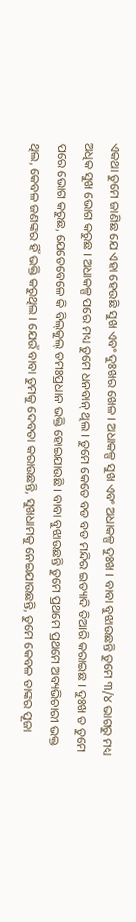ଏକଥା ତୁମେ ଜାଣିଛ ଯେ ଏହା ହେଉଛି ସୁଖ ଏବଂ ଦୁଃଖର ଖେଳ । ଅଧାକଳ୍ପ ସୁଖ ଏବଂ ଅଧାକଳ୍ପ ଦୁଃଖ । ବାବା ବୁଝାଉଛନ୍ତି ତୁମେ ୩/୪ ଭାଗରୁ ମଧ୍ୟ ଅଧିକ ସୁଖ ଭୋଗ କରୁଛ । ଅଧାକଳ୍ପ ପରେ ମଧ୍ୟ ତୁମେ ଧନବାନ୍ ଥିଲ । ତୁମେ କେତେ ବଡ ବଡ ମନ୍ଦିର ଇତ୍ୟାଦି ତିଆରି କରାଇଛ । ଦୁଃଖ ତ ତୁମେ ପରେ ଭୋଗ କରୁଛ, ଯେତେବେଳେ କି ବିଲ୍‌କୁଲ୍ ତମଃପ୍ରଧାନ ଭକ୍ତି ହୋଇଯାଉଛି । ବାବା ବୁଝାଉଛନ୍ତି ତୁମେ ପ୍ରଥମେ ପ୍ରଥମେ ଅବ୍ୟଭିଚାରୀ ଭକ୍ତ ଥିଲ, କେବଳ ଜଣଙ୍କର ହିଁ ଭକ୍ତି କରୁଥିଲ । ଯେଉଁ ବାବା ତୁମକୁ ଦେବତା କରାଉଛନ୍ତି, ସୁଖଧାମକୁ ନେଇଯାଉଛନ୍ତି, ତୁମେ କେବଳ ତାଙ୍କର ପୂଜା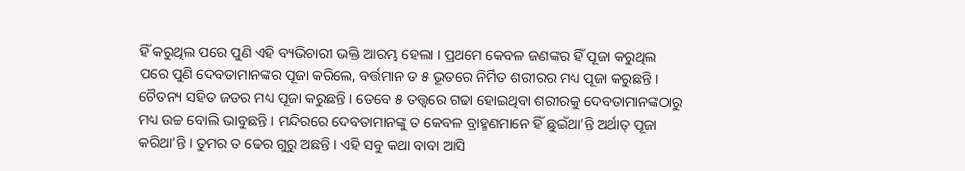ହିଁ କରୁଥିଲ ପରେ ପୁଣି ଏହି ବ୍ୟଭିଚାରୀ ଭକ୍ତି ଆରମ୍ଭ ହେଲା । ପ୍ରଥମେ କେବଳ ଜଣଙ୍କର ହିଁ ପୂଜା କରୁଥିଲ ପରେ ପୁଣି ଦେବତାମାନଙ୍କର ପୂଜା କରିଲେ, ବର୍ତ୍ତମାନ ତ ୫ ଭୂତରେ ନିର୍ମିତ ଶରୀରର ମଧ୍ୟ ପୂଜା କରୁଛନ୍ତି । ଚୈତନ୍ୟ ସହିତ ଜଡର ମଧ୍ୟ ପୂଜା କରୁଛନ୍ତି । ତେବେ ୫ ତତ୍ତ୍ୱରେ ଗଢା ହୋଇଥିବା ଶରୀରକୁ ଦେବତାମାନଙ୍କଠାରୁ ମଧ୍ୟ ଉଚ୍ଚ ବୋଲି ଭାବୁଛନ୍ତି । ମନ୍ଦିରରେ ଦେବତାମାନଙ୍କୁ ତ କେବଳ ବ୍ରାହ୍ମଣମାନେ ହିଁ ଛୁଇଁଥା’ନ୍ତି ଅର୍ଥାତ୍ ପୂଜା କରିଥା’ନ୍ତି । ତୁମର ତ ଢେର ଗୁରୁ ଅଛନ୍ତି । ଏହି ସବୁ କଥା ବାବା ଆସି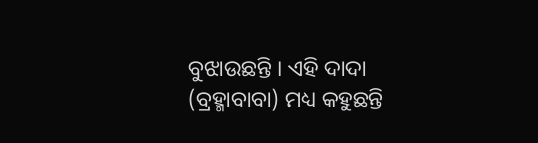ବୁଝାଉଛନ୍ତି । ଏହି ଦାଦା (ବ୍ରହ୍ମାବାବା) ମଧ୍ୟ କହୁଛନ୍ତି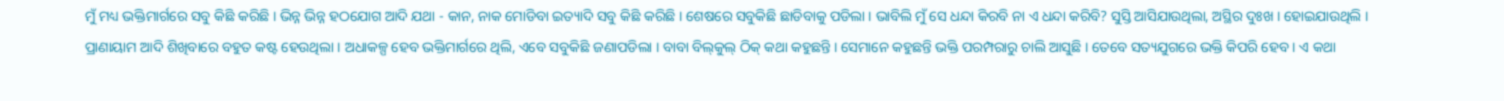ମୁଁ ମଧ୍ୟ ଭକ୍ତିମାର୍ଗରେ ସବୁ କିଛି କରିଛି । ଭିନ୍ନ ଭିନ୍ନ ହଠଯୋଗ ଆଦି ଯଥା - କାନ, ନାକ ମୋଡିବା ଇତ୍ୟାଦି ସବୁ କିଛି କରିଛି । ଶେଷରେ ସବୁକିଛି ଛାଡିବାକୁ ପଡିଲା । ଭାବିଲି ମୁଁ ସେ ଧନ୍ଦା କିରବି ନା ଏ ଧନ୍ଦା କରିବି? ସୁସ୍ତି ଆସିଯାଉଥିଲା, ଅସ୍ଥିର ଦୁଃଖ । ହୋଇଯାଉଥିଲି । ପ୍ରାଣାୟାମ ଆଦି ଶିଖିବାରେ ବହୁତ କଷ୍ଟ ହେଉଥିଲା । ଅଧାକଳ୍ପ ହେବ ଭକ୍ତିମାର୍ଗରେ ଥିଲି, ଏବେ ସବୁକିଛି ଜଣାପଡିଲା । ବାବା ବିଲ୍‌କୁଲ୍ ଠିକ୍ କଥା କହୁଛନ୍ତି । ସେମାନେ କହୁଛନ୍ତି ଭକ୍ତି ପରମ୍ପରାରୁ ଚାଲି ଆସୁଛି । ତେବେ ସତ୍ୟଯୁଗରେ ଭକ୍ତି କିପରି ହେବ । ଏ କଥା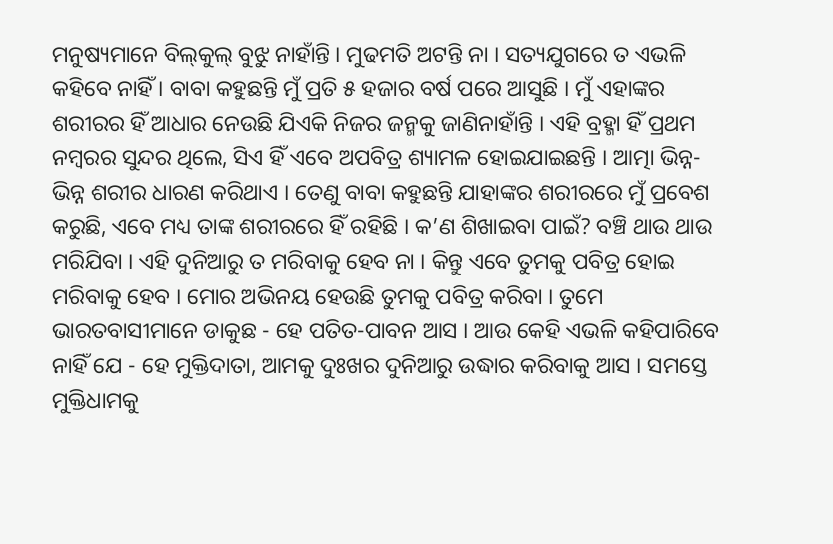ମନୁଷ୍ୟମାନେ ବିଲ୍‌କୁଲ୍ ବୁଝୁ ନାହାଁନ୍ତି । ମୁଢମତି ଅଟନ୍ତି ନା । ସତ୍ୟଯୁଗରେ ତ ଏଭଳି କହିବେ ନାହିଁ । ବାବା କହୁଛନ୍ତି ମୁଁ ପ୍ରତି ୫ ହଜାର ବର୍ଷ ପରେ ଆସୁଛି । ମୁଁ ଏହାଙ୍କର ଶରୀରର ହିଁ ଆଧାର ନେଉଛି ଯିଏକି ନିଜର ଜନ୍ମକୁ ଜାଣିନାହାଁନ୍ତି । ଏହି ବ୍ରହ୍ମା ହିଁ ପ୍ରଥମ ନମ୍ବରର ସୁନ୍ଦର ଥିଲେ, ସିଏ ହିଁ ଏବେ ଅପବିତ୍ର ଶ୍ୟାମଳ ହୋଇଯାଇଛନ୍ତି । ଆତ୍ମା ଭିନ୍ନ-ଭିନ୍ନ ଶରୀର ଧାରଣ କରିଥାଏ । ତେଣୁ ବାବା କହୁଛନ୍ତି ଯାହାଙ୍କର ଶରୀରରେ ମୁଁ ପ୍ରବେଶ କରୁଛି, ଏବେ ମଧ୍ୟ ତାଙ୍କ ଶରୀରରେ ହିଁ ରହିଛି । କ’ଣ ଶିଖାଇବା ପାଇଁ? ବଞ୍ଚି ଥାଉ ଥାଉ ମରିଯିବା । ଏହି ଦୁନିଆରୁ ତ ମରିବାକୁ ହେବ ନା । କିନ୍ତୁ ଏବେ ତୁମକୁ ପବିତ୍ର ହୋଇ ମରିବାକୁ ହେବ । ମୋର ଅଭିନୟ ହେଉଛି ତୁମକୁ ପବିତ୍ର କରିବା । ତୁମେ ଭାରତବାସୀମାନେ ଡାକୁଛ - ହେ ପତିତ-ପାବନ ଆସ । ଆଉ କେହି ଏଭଳି କହିପାରିବେ ନାହିଁ ଯେ - ହେ ମୁକ୍ତିଦାତା, ଆମକୁ ଦୁଃଖର ଦୁନିଆରୁ ଉଦ୍ଧାର କରିବାକୁ ଆସ । ସମସ୍ତେ ମୁକ୍ତିଧାମକୁ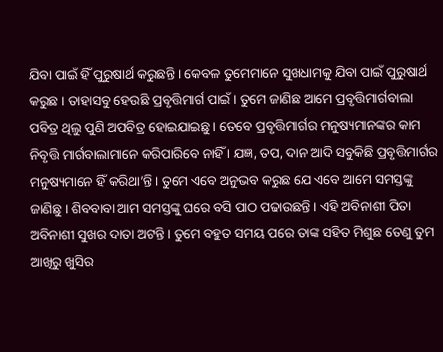ଯିବା ପାଇଁ ହିଁ ପୁରୁଷାର୍ଥ କରୁଛନ୍ତି । କେବଳ ତୁମେମାନେ ସୁଖଧାମକୁ ଯିବା ପାଇଁ ପୁରୁଷାର୍ଥ କରୁଛ । ତାହାସବୁ ହେଉଛି ପ୍ରବୃତ୍ତିମାର୍ଗ ପାଇଁ । ତୁମେ ଜାଣିଛ ଆମେ ପ୍ରବୃତ୍ତିମାର୍ଗବାଲା ପବିତ୍ର ଥିଲୁ ପୁଣି ଅପବିତ୍ର ହୋଇଯାଇଛୁ । ତେବେ ପ୍ରବୃତ୍ତିମାର୍ଗର ମନୁଷ୍ୟମାନଙ୍କର କାମ ନିବୃତ୍ତି ମାର୍ଗବାଲାମାନେ କରିପାରିବେ ନାହିଁ । ଯଜ୍ଞ, ତପ, ଦାନ ଆଦି ସବୁକିଛି ପ୍ରବୃତ୍ତିମାର୍ଗର ମନୁଷ୍ୟମାନେ ହିଁ କରିଥା’ନ୍ତି । ତୁମେ ଏବେ ଅନୁଭବ କରୁଛ ଯେ ଏବେ ଆମେ ସମସ୍ତଙ୍କୁ ଜାଣିଛୁ । ଶିବବାବା ଆମ ସମସ୍ତଙ୍କୁ ଘରେ ବସି ପାଠ ପଢାଉଛନ୍ତି । ଏହି ଅବିନାଶୀ ପିତା ଅବିନାଶୀ ସୁଖର ଦାତା ଅଟନ୍ତି । ତୁମେ ବହୁତ ସମୟ ପରେ ତାଙ୍କ ସହିତ ମିଶୁଛ ତେଣୁ ତୁମ ଆଖିରୁ ଖୁସିର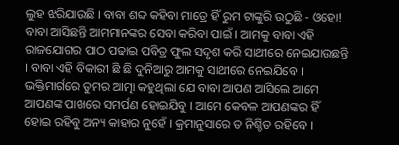ଲୁହ ଝରିଯାଉଛି । ବାବା ଶବ୍ଦ କହିବା ମାତ୍ରେ ହିଁ ରୁମ ଟାଙ୍କୁରି ଉଠୁଛି - ଓହୋ! ବାବା ଆସିଛନ୍ତି ଆମମାନଙ୍କର ସେବା କରିବା ପାଇଁ । ଆମକୁ ବାବା ଏହି ରାଜଯୋଗର ପାଠ ପଢାଇ ପବିତ୍ର ଫୁଲ ସଦୃଶ କରି ସାଥୀରେ ନେଇଯାଉଛନ୍ତି । ବାବା ଏହି ବିକାରୀ ଛି ଛି ଦୁନିଆରୁ ଆମକୁ ସାଥୀରେ ନେଇଯିବେ । ଭକ୍ତିମାର୍ଗରେ ତୁମର ଆତ୍ମା କହୁଥିଲା ଯେ ବାବା ଆପଣ ଆସିଲେ ଆମେ ଆପଣଙ୍କ ପାଖରେ ସମର୍ପଣ ହୋଇଯିବୁ । ଆମେ କେବଳ ଆପଣଙ୍କର ହିଁ ହୋଇ ରହିବୁ ଅନ୍ୟ କାହାର ନୁହେଁ । କ୍ରମାନୁସାରେ ତ ନିଶ୍ଚିତ ରହିବେ ।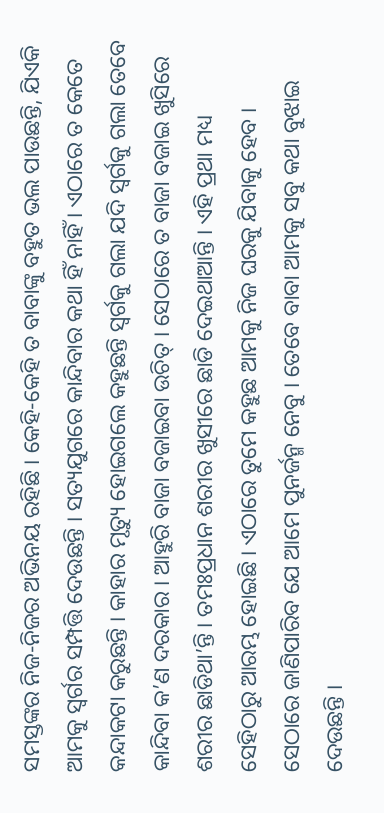ସମସ୍ତଙ୍କର ନିଜ-ନିଜର ଅଭିନୟ ରହିଛି । କେହି-କେହି ତ ବାବାଙ୍କୁ ବହୁତ ଭଲ ପାଉଛନ୍ତି, ଯିଏକି ଆମକୁ ସ୍ୱର୍ଗର ସମ୍ପତ୍ତି ଦେଉଛନ୍ତି । ସତ୍ୟଯୁଗରେ କାନ୍ଦିବାର କଥା ହିଁ ନାହିଁ । ଏଠାରେ ତ କେତେ କନ୍ଦାକଟା କରୁଛନ୍ତି । କାହାର ମୃତ୍ୟୁ ହୋଇଗଲେ କହୁଛନ୍ତି ସ୍ୱର୍ଗକୁ ଗଲା ଯଦି ସ୍ୱର୍ଗକୁ ଗଲା ତେବେ କାନ୍ଦିବା କ’ଣ ଦରକାର । ଆହୁରି ବାଜା ବଜାଇବା ଉଚିତ୍ । ସେଠାରେ ତ ବାଜା ବଜାଇ ଖୁସିରେ ଶରୀର ଛାଡିଥା’ନ୍ତି । ତମଃପ୍ରଧାନ ଶରୀର ଖୁସୀରେ ଛାଡି ଦେଇଥାଆନ୍ତି । ଏହି ପ୍ରଥା ମଧ୍ୟ ସେହିଠାରୁ ଆରମ୍ଭ ହୋଇଛି । ଏଠାରେ ତୁମେ କହୁଛ ଆମକୁ ନିଜ ଘରକୁ ଯିବାକୁ ହେବ । ସେଠାରେ ଜାଣିପାରିବ ଯେ ଆମେ ପୁନର୍ଜନ୍ମ ନେବୁ । ତେବେ ବାବା ଆମକୁ ସବୁ କଥା ବୁଝାଇ ଦେଉଛନ୍ତି ।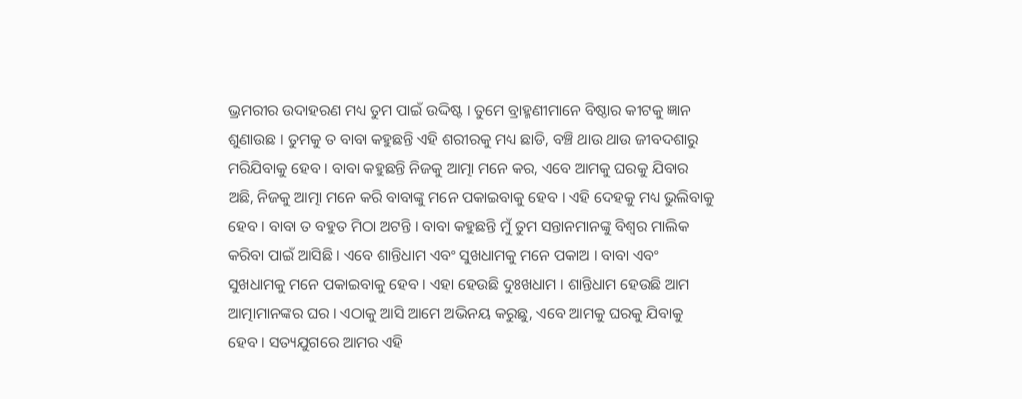ଭ୍ରମରୀର ଉଦାହରଣ ମଧ୍ୟ ତୁମ ପାଇଁ ଉଦ୍ଦିଷ୍ଟ । ତୁମେ ବ୍ରାହ୍ମଣୀମାନେ ବିଷ୍ଠାର କୀଟକୁ ଜ୍ଞାନ ଶୁଣାଉଛ । ତୁମକୁ ତ ବାବା କହୁଛନ୍ତି ଏହି ଶରୀରକୁ ମଧ୍ୟ ଛାଡି, ବଞ୍ଚି ଥାଉ ଥାଉ ଜୀବଦଶାରୁ ମରିଯିବାକୁ ହେବ । ବାବା କହୁଛନ୍ତି ନିଜକୁ ଆତ୍ମା ମନେ କର, ଏବେ ଆମକୁ ଘରକୁ ଯିବାର ଅଛି, ନିଜକୁ ଆତ୍ମା ମନେ କରି ବାବାଙ୍କୁ ମନେ ପକାଇବାକୁ ହେବ । ଏହି ଦେହକୁ ମଧ୍ୟ ଭୁଲିବାକୁ ହେବ । ବାବା ତ ବହୁତ ମିଠା ଅଟନ୍ତି । ବାବା କହୁଛନ୍ତି ମୁଁ ତୁମ ସନ୍ତାନମାନଙ୍କୁ ବିଶ୍ୱର ମାଲିକ କରିବା ପାଇଁ ଆସିଛି । ଏବେ ଶାନ୍ତିଧାମ ଏବଂ ସୁଖଧାମକୁ ମନେ ପକାଅ । ବାବା ଏବଂ ସୁଖଧାମକୁ ମନେ ପକାଇବାକୁ ହେବ । ଏହା ହେଉଛି ଦୁଃଖଧାମ । ଶାନ୍ତିଧାମ ହେଉଛି ଆମ ଆତ୍ମାମାନଙ୍କର ଘର । ଏଠାକୁ ଆସି ଆମେ ଅଭିନୟ କରୁଛୁ, ଏବେ ଆମକୁ ଘରକୁ ଯିବାକୁ ହେବ । ସତ୍ୟଯୁଗରେ ଆମର ଏହି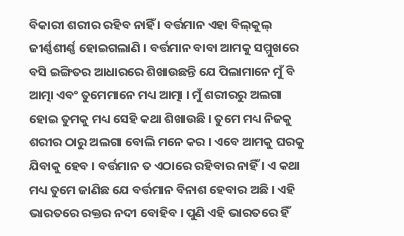ବିକାରୀ ଶରୀର ରହିବ ନାହିଁ । ବର୍ତ୍ତମାନ ଏହା ବିଲ୍‌କୁଲ୍ ଜୀର୍ଣ୍ଣଶୀର୍ଣ୍ଣ ହୋଇଗଲାଣି । ବର୍ତ୍ତମାନ ବାବା ଆମକୁ ସମ୍ମୁଖରେ ବସି ଇଙ୍ଗିତର ଆଧାରରେ ଶିଖାଉଛନ୍ତି ଯେ ପିଲାମାନେ ମୁଁ ବି ଆତ୍ମା ଏବଂ ତୁମେମାନେ ମଧ୍ୟ ଆତ୍ମା । ମୁଁ ଶରୀରରୁ ଅଲଗା ହୋଇ ତୁମକୁ ମଧ୍ୟ ସେହି କଥା ଶିଖାଉଛି । ତୁମେ ମଧ୍ୟ ନିଜକୁ ଶରୀର ଠାରୁ ଅଲଗା ବୋଲି ମନେ କର । ଏବେ ଆମକୁ ଘରକୁ ଯିବାକୁ ହେବ । ବର୍ତ୍ତମାନ ତ ଏଠାରେ ରହିବାର ନାହିଁ । ଏ କଥା ମଧ୍ୟ ତୁମେ ଜାଣିଛ ଯେ ବର୍ତ୍ତମାନ ବିନାଶ ହେବାର ଅଛି । ଏହି ଭାରତରେ ରକ୍ତର ନଦୀ ବୋହିବ । ପୁଣି ଏହି ଭାରତରେ ହିଁ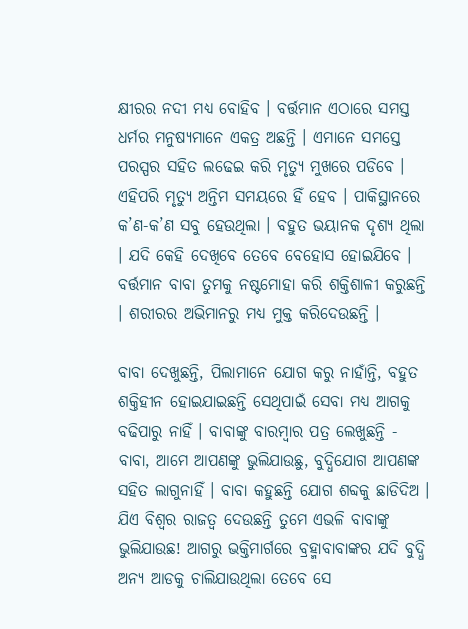କ୍ଷୀରର ନଦୀ ମଧ୍ୟ ବୋହିବ । ବର୍ତ୍ତମାନ ଏଠାରେ ସମସ୍ତ ଧର୍ମର ମନୁଷ୍ୟମାନେ ଏକତ୍ର ଅଛନ୍ତି । ଏମାନେ ସମସ୍ତେ ପରସ୍ପର ସହିତ ଲଢେଇ କରି ମୃତ୍ୟୁ ମୁଖରେ ପଡିବେ । ଏହିପରି ମୃତ୍ୟୁ ଅନ୍ତିମ ସମୟରେ ହିଁ ହେବ । ପାକିସ୍ଥାନରେ କ’ଣ-କ’ଣ ସବୁ ହେଉଥିଲା । ବହୁତ ଭୟାନକ ଦୃଶ୍ୟ ଥିଲା । ଯଦି କେହି ଦେଖିବେ ତେବେ ବେହୋସ ହୋଇଯିବେ । ବର୍ତ୍ତମାନ ବାବା ତୁମକୁ ନଷ୍ଟମୋହା କରି ଶକ୍ତିଶାଳୀ କରୁଛନ୍ତି । ଶରୀରର ଅଭିମାନରୁ ମଧ୍ୟ ମୁକ୍ତ କରିଦେଉଛନ୍ତି ।

ବାବା ଦେଖୁଛନ୍ତି, ପିଲାମାନେ ଯୋଗ କରୁ ନାହାଁନ୍ତି, ବହୁତ ଶକ୍ତିହୀନ ହୋଇଯାଇଛନ୍ତି ସେଥିପାଇଁ ସେବା ମଧ୍ୟ ଆଗକୁ ବଢିପାରୁ ନାହିଁ । ବାବାଙ୍କୁ ବାରମ୍ବାର ପତ୍ର ଲେଖୁଛନ୍ତି - ବାବା, ଆମେ ଆପଣଙ୍କୁ ଭୁଲିଯାଉଛୁ, ବୁଦ୍ଧିଯୋଗ ଆପଣଙ୍କ ସହିତ ଲାଗୁନାହିଁ । ବାବା କହୁଛନ୍ତି ଯୋଗ ଶବ୍ଦକୁ ଛାଡିଦିଅ । ଯିଏ ବିଶ୍ୱର ରାଜତ୍ୱ ଦେଉଛନ୍ତି ତୁମେ ଏଭଳି ବାବାଙ୍କୁ ଭୁଲିଯାଉଛ! ଆଗରୁ ଭକ୍ତିମାର୍ଗରେ ବ୍ରହ୍ମାବାବାଙ୍କର ଯଦି ବୁଦ୍ଧି ଅନ୍ୟ ଆଡକୁ ଚାଲିଯାଉଥିଲା ତେବେ ସେ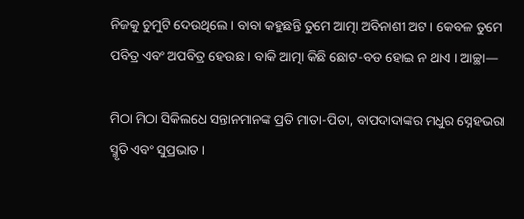ନିଜକୁ ଚୁମୁଟି ଦେଉଥିଲେ । ବାବା କହୁଛନ୍ତି ତୁମେ ଆତ୍ମା ଅବିନାଶୀ ଅଟ । କେବଳ ତୁମେ ପବିତ୍ର ଏବଂ ଅପବିତ୍ର ହେଉଛ । ବାକି ଆତ୍ମା କିଛି ଛୋଟ-ବଡ ହୋଇ ନ ଥାଏ । ଆଚ୍ଛା—

ମିଠା ମିଠା ସିକିଲଧେ ସନ୍ତାନମାନଙ୍କ ପ୍ରତି ମାତା-ପିତା, ବାପଦାଦାଙ୍କର ମଧୁର ସ୍ନେହଭରା ସ୍ମୃତି ଏବଂ ସୁପ୍ରଭାତ ।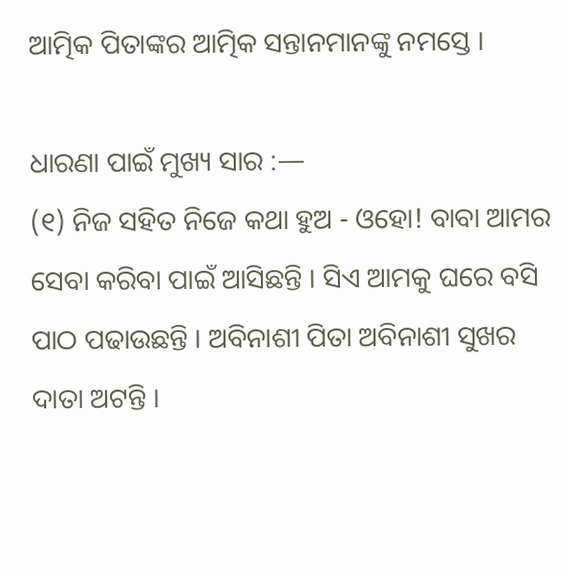ଆତ୍ମିକ ପିତାଙ୍କର ଆତ୍ମିକ ସନ୍ତାନମାନଙ୍କୁ ନମସ୍ତେ ।

ଧାରଣା ପାଇଁ ମୁଖ୍ୟ ସାର :—
(୧) ନିଜ ସହିତ ନିଜେ କଥା ହୁଅ - ଓହୋ! ବାବା ଆମର ସେବା କରିବା ପାଇଁ ଆସିଛନ୍ତି । ସିଏ ଆମକୁ ଘରେ ବସି ପାଠ ପଢାଉଛନ୍ତି । ଅବିନାଶୀ ପିତା ଅବିନାଶୀ ସୁଖର ଦାତା ଅଟନ୍ତି ।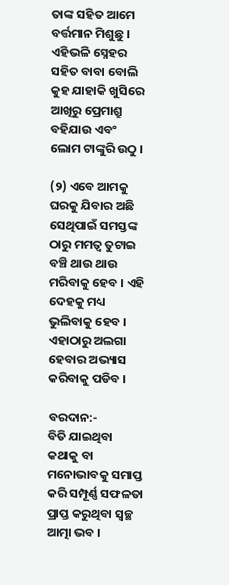ତାଙ୍କ ସହିତ ଆମେ ବର୍ତ୍ତମାନ ମିଶୁଛୁ । ଏହିଭଳି ସ୍ନେହର ସହିତ ବାବା ବୋଲି କୁହ ଯାହାକି ଖୁସିରେ ଆଖିରୁ ପ୍ରେମାଶ୍ରୁ ବହିଯାଉ ଏବଂ ଲୋମ ଟାଙ୍କୁରି ଉଠୁ ।

(୨) ଏବେ ଆମକୁ ଘରକୁ ଯିବାର ଅଛି ସେଥିପାଇଁ ସମସ୍ତଙ୍କ ଠାରୁ ମମତ୍ୱ ତୁଟାଇ ବଞ୍ଚି ଥାଉ ଥାଉ ମରିବାକୁ ହେବ । ଏହି ଦେହକୁ ମଧ୍ୟ ଭୁଲିବାକୁ ହେବ । ଏହାଠାରୁ ଅଲଗା ହେବାର ଅଭ୍ୟାସ କରିବାକୁ ପଡିବ ।

ବରଦାନ:-
ବିତି ଯାଇଥିବା କଥାକୁ ବା ମନୋଭାବକୁ ସମାପ୍ତ କରି ସମ୍ପୂର୍ଣ୍ଣ ସଫଳତା ପ୍ରାପ୍ତ କରୁଥିବା ସ୍ୱଚ୍ଛ ଆତ୍ମା ଭବ ।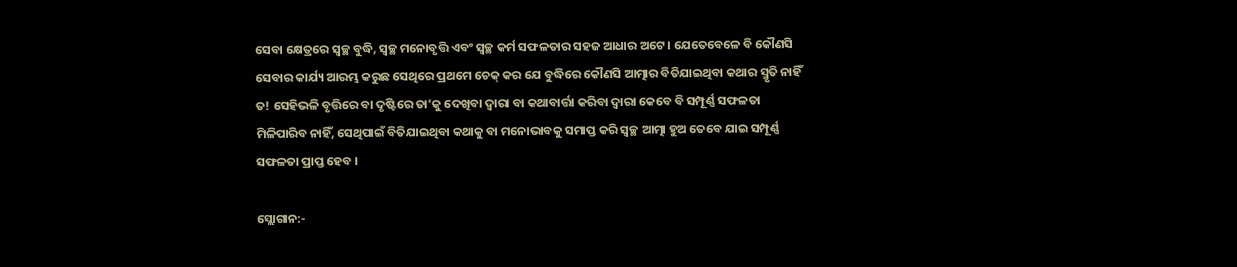ସେବା କ୍ଷେତ୍ରରେ ସ୍ୱଚ୍ଛ ବୁଦ୍ଧି, ସ୍ୱଚ୍ଛ ମନୋବୃତ୍ତି ଏବଂ ସ୍ୱଚ୍ଛ କର୍ମ ସଫଳତାର ସହଜ ଆଧାର ଅଟେ । ଯେତେବେଳେ ବି କୌଣସି ସେବାର କାର୍ଯ୍ୟ ଆରମ୍ଭ କରୁଛ ସେଥିରେ ପ୍ରଥମେ ଚେକ୍ କର ଯେ ବୁଦ୍ଧିରେ କୌଣସି ଆତ୍ମାର ବିତିଯାଇଥିବା କଥାର ସ୍ମୃତି ନାହିଁ ତ! ସେହିଭଳି ବୃତ୍ତିରେ ବା ଦୃଷ୍ଟିରେ ତା’କୁ ଦେଖିବା ଦ୍ୱାରା ବା କଥାବାର୍ତ୍ତା କରିବା ଦ୍ୱାରା କେବେ ବି ସମ୍ପୂର୍ଣ୍ଣ ସଫଳତା ମିଳିପାରିବ ନାହିଁ, ସେଥିପାଇଁ ବିତିଯାଇଥିବା କଥାକୁ ବା ମନୋଭାବକୁ ସମାପ୍ତ କରି ସ୍ୱଚ୍ଛ ଆତ୍ମା ହୁଅ ତେବେ ଯାଇ ସମ୍ପୂର୍ଣ୍ଣ ସଫଳତା ପ୍ରାପ୍ତ ହେବ ।

ସ୍ଲୋଗାନ:-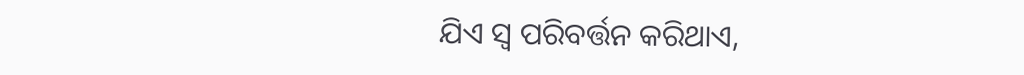ଯିଏ ସ୍ୱ ପରିବର୍ତ୍ତନ କରିଥାଏ,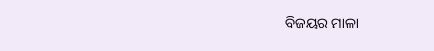ବିଜୟର ମାଳା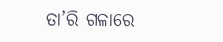ତା’ରି ଗଳାରେ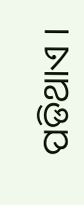ପଡିଥାଏ ।